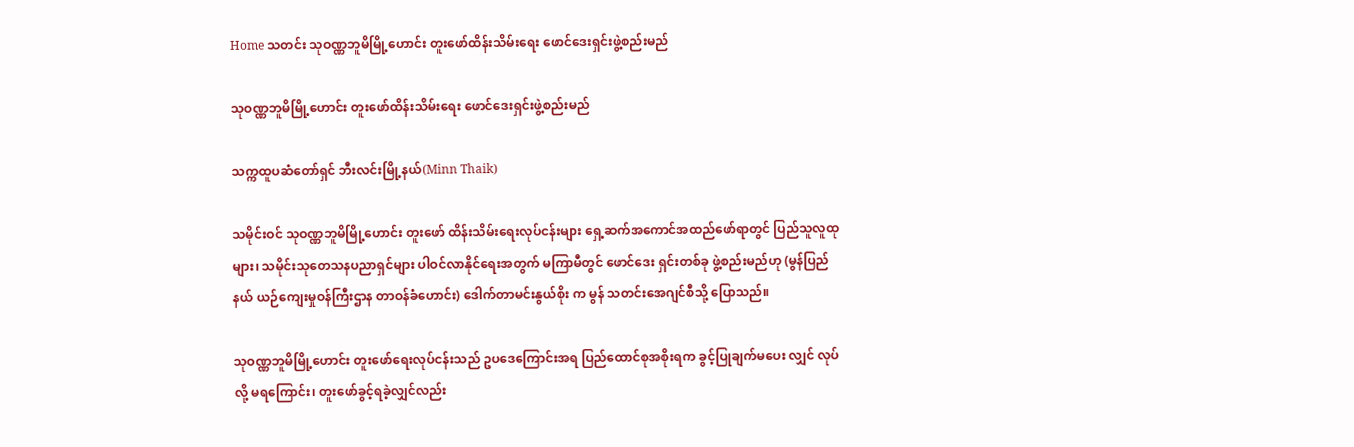Home သတင်း သုဝဏ္ဏဘူမိမြို့ဟောင်း တူးဖော်ထိန်းသိမ်းရေး ဖောင်ဒေးရှင်းဖွဲ့စည်းမည်

သုဝဏ္ဏဘူမိမြို့ဟောင်း တူးဖော်ထိန်းသိမ်းရေး ဖောင်ဒေးရှင်းဖွဲ့စည်းမည်

သက္ကထူပဆံတော်ရှင် ဘီးလင်းမြို့နယ်(Minn Thaik)

သမိုင်းဝင် သုဝဏ္ဏဘူမိမြို့ဟောင်း တူးဖော် ထိန်းသိမ်းရေးလုပ်ငန်းများ ရှေ့ဆက်အကောင်အထည်ဖော်ရာတွင် ပြည်သူလူထုများ၊ သမိုင်းသုတေသနပညာရှင်များ ပါဝင်လာနိုင်ရေးအတွက် မကြာမီတွင် ဖောင်ဒေး ရှင်းတစ်ခု ဖွဲ့စည်းမည်ဟု (မွန်ပြည်နယ် ယဉ်ကျေးမှုဝန်ကြီးဌာန တာဝန်ခံဟောင်း) ဒေါက်တာမင်းနွယ်စိုး က မွန် သတင်းအေဂျင်စီသို့ ပြောသည်။

သုဝဏ္ဏဘူမိမြို့ဟောင်း တူးဖော်ရေးလုပ်ငန်းသည် ဥပဒေကြောင်းအရ ပြည်ထောင်စုအစိုးရက ခွင့်ပြုချက်မပေး လျှင် လုပ်လို့ မရကြောင်း၊ တူးဖော်ခွင့်ရခဲ့လျှင်လည်း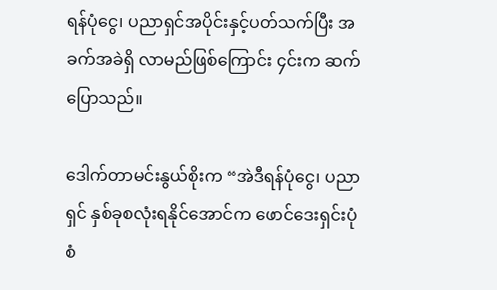ရန်ပုံငွေ၊ ပညာရှင်အပိုင်းနှင့်ပတ်သက်ပြီး အခက်အခဲရှိ လာမည်ဖြစ်ကြောင်း ၄င်းက ဆက်ပြောသည်။

ဒေါက်တာမင်းနွယ်စိုးက “အဲဒီရန်ပုံငွေ၊ ပညာရှင် နှစ်ခုစလုံးရနိုင်အောင်က ဖောင်ဒေးရှင်းပုံစံ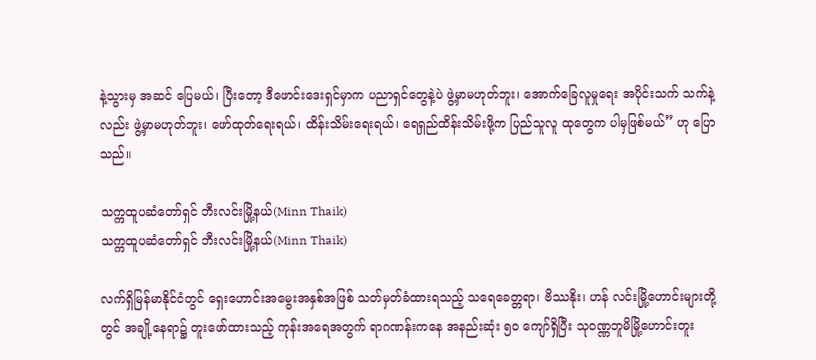နဲ့သွားမှ အဆင် ပြေမယ်၊ ပြီးတော့ ဒီဖောင်းဒေးရှင်မှာက ပညာရှင်တွေနဲ့ပဲ ဖွဲ့မှာမဟုတ်ဘူး၊ အောက်ခြေလူမှုရေး အပိုင်းသက် သက်နဲ့လည်း ဖွဲ့မှာမဟုတ်ဘူး၊ ဖော်ထုတ်ရေးရယ်၊ ထိန်းသိမ်းရေးရယ်၊ ရေရှည်ထိန်းသိမ်းဖို့က ပြည်သူလူ ထုတွေက ပါမှဖြစ်မယ်” ဟု ပြောသည်။

သက္ကထူပဆံတော်ရှင် ဘီးလင်းမြို့နယ်(Minn Thaik)
သက္ကထူပဆံတော်ရှင် ဘီးလင်းမြို့နယ်(Minn Thaik)

လက်ရှိမြန်မာနိုင်ငံတွင် ရှေးဟောင်းအမွေးအနှစ်အဖြစ် သတ်မှတ်ခံထားရသည့် သရေခေတ္တရာ၊ ဗိဿနိုး၊ ဟန် လင်းမြို့ဟောင်းများတို့တွင် အချို့နေရာ၌ တူးဖော်ထားသည့် ကုန်းအရေအတွက် ရာဂဏန်းကနေ အနည်းဆုံး ၅၀ ကျော်ရှိပြီး သုဝဏ္ဏဘူမိမြို့ဟောင်းတူး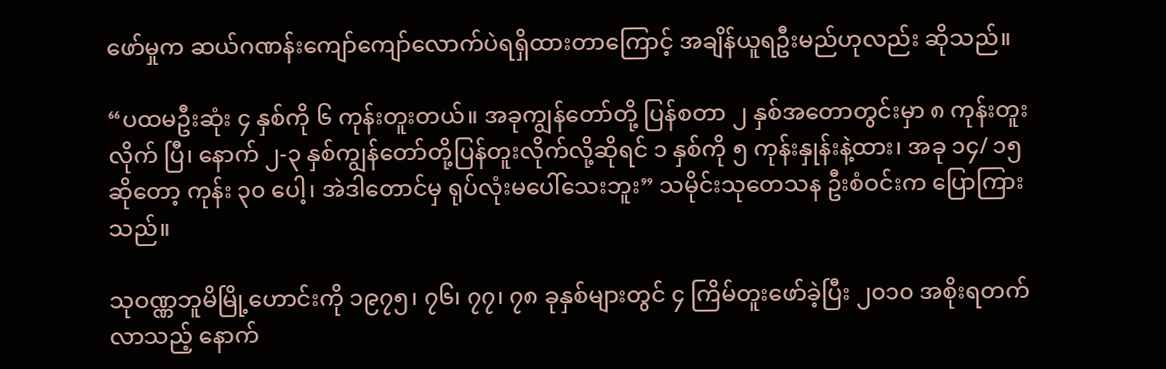ဖော်မှုက ဆယ်ဂဏန်းကျော်ကျော်လောက်ပဲရရှိထားတာကြောင့် အချိန်ယူရဦးမည်ဟုလည်း ဆိုသည်။

“ပထမဦးဆုံး ၄ နှစ်ကို ၆ ကုန်းတူးတယ်။ အခုကျွန်တော်တို့ ပြန်စတာ ၂ နှစ်အတောတွင်းမှာ ၈ ကုန်းတူးလိုက် ပြီ၊ နောက် ၂-၃ နှစ်ကျွန်တော်တို့ပြန်တူးလိုက်လို့ဆိုရင် ၁ နှစ်ကို ၅ ကုန်းနှုန်းနဲ့ထား၊ အခု ၁၄/ ၁၅ ဆိုတော့ ကုန်း ၃၀ ပေါ့၊ အဲဒါတောင်မှ ရုပ်လုံးမပေါ်သေးဘူး” သမိုင်းသုတေသန ဦးစံဝင်းက ပြောကြားသည်။

သုဝဏ္ဏဘူမိမြို့ဟောင်းကို ၁၉၇၅၊ ၇၆၊ ၇၇၊ ၇၈ ခုနှစ်များတွင် ၄ ကြိမ်တူးဖော်ခဲ့ပြီး ၂၀၁၀ အစိုးရတက်လာသည့် နောက်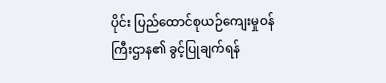ပိုင်း ပြည်ထောင်စုယဉ်ကျေးမှုဝန်ကြီးဌာန၏ ခွင့်ပြုချက်ရန်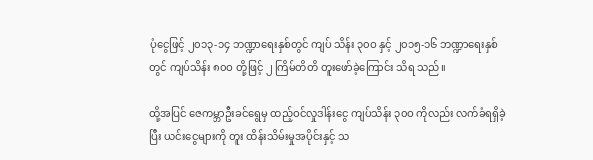ပုံငွေဖြင့် ၂၀၁၃-၁၄ ဘဏ္ဍာရေးနှစ်တွင် ကျပ် သိန်း ၃၀ဝ နှင့် ၂၀၁၅-၁၆ ဘဏ္ဍာရေးနှစ်တွင် ကျပ်သိန်း ၈၀ဝ တို့ဖြင့် ၂ ကြိမ်တိတိ တူးဖော်ခဲ့ကြောင်း သိရ သည်။

ထို့အပြင် ဇေကမ္ဘာဦးခင်ရွေမှ ထည့်ဝင်လှုဒါန်းငွေ ကျပ်သိန်း ၃၀ဝ ကိုလည်း လက်ခံရရှိခဲ့ပြီး ယင်းငွေများကို တူး ထိန်းသိမ်းမှုအပိုင်းနှင့် သ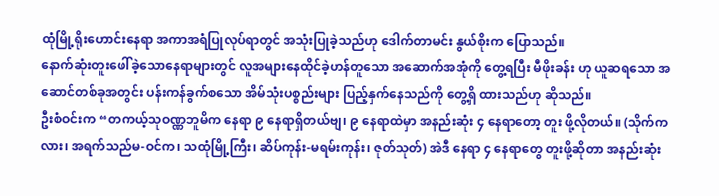ထုံမြို့ရိုးဟောင်းနေရာ အကာအရံပြုလုပ်ရာတွင် အသုံးပြုခဲ့သည်ဟု ဒေါက်တာမင်း နွယ်စိုးက ပြောသည်။
နောက်ဆုံးတူးဖေါ်ခဲ့သောနေရာများတွင် လူအများနေထိုင်ခဲ့ဟန်တူသော အဆောက်အအုံကို တွေ့ရပြီး မီဖိုးခန်း ဟု ယူဆရသော အဆောင်တစ်ခုအတွင်း ပန်းကန်ခွက်စသော အိမ်သုံးပစ္စည်းများ ပြည့်နှက်နေသည်ကို တွေ့ရှိ ထားသည်ဟု ဆိုသည်။
ဦးစံဝင်းက “တကယ့်သုဝဏ္ဏဘူမိက နေရာ ၉ နေရာရှိတယ်ဗျ၊ ၉ နေရာထဲမှာ အနည်းဆုံး ၄ နေရာတော့ တူး ဖို့လိုတယ်။ (သိုက်ကလား၊ အရက်သည်မ-ဝင်က၊ သထုံမြို့ကြီး၊ ဆိပ်ကုန်း-မရမ်းကုန်း၊ ဇုတ်သုတ်) အဲဒီ နေရာ ၄ နေရာတွေ တူးဖို့ဆိုတာ အနည်းဆုံး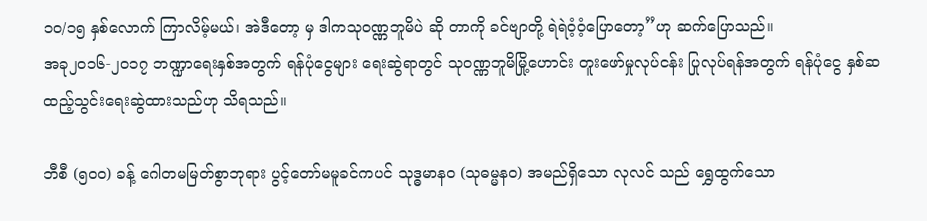၁၀/၁၅ နှစ်လောက် ကြာလိမ့်မယ်၊ အဲဒီတော့ မှ ဒါကသုဝဏ္ဏဘူမိပဲ ဆို တာကို ခင်ဗျာတို့ ရဲရဲဝံ့ဝံ့ပြောတော့”ဟု ဆက်ပြောသည်။
အခု၂၀၁၆-၂၀၁၇ ဘဏ္ဍာရေးနှစ်အတွက် ရန်ပုံငွေများ ရေးဆွဲရာတွင် သုဝဏ္ဏဘူမိမြို့ဟောင်း တူးဖော်မှုလုပ်ငန်း ပြုလုပ်ရန်အတွက် ရန်ပုံငွေ နှစ်ဆထည့်သွင်းရေးဆွဲထားသည်ဟု သိရသည်။

ဘီစီ (၅၀ဝ) ခန့် ဂေါတမမြတ်စွာဘုရား ပွင့်တော်မမူခင်ကပင် သုဒ္ဓမာနဝ (သုဓမ္မနဝ) အမည်ရှိသော လုလင် သည် ရွှေထွက်သော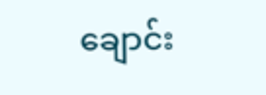ချောင်း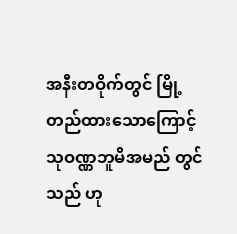အနီးတဝိုက်တွင် မြို့တည်ထားသောကြောင့် သုဝဏ္ဏဘူမိအမည် တွင်သည် ဟု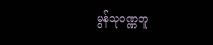မွန်သုဝဏ္ဏဘူ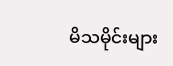မိသမိုင်းများ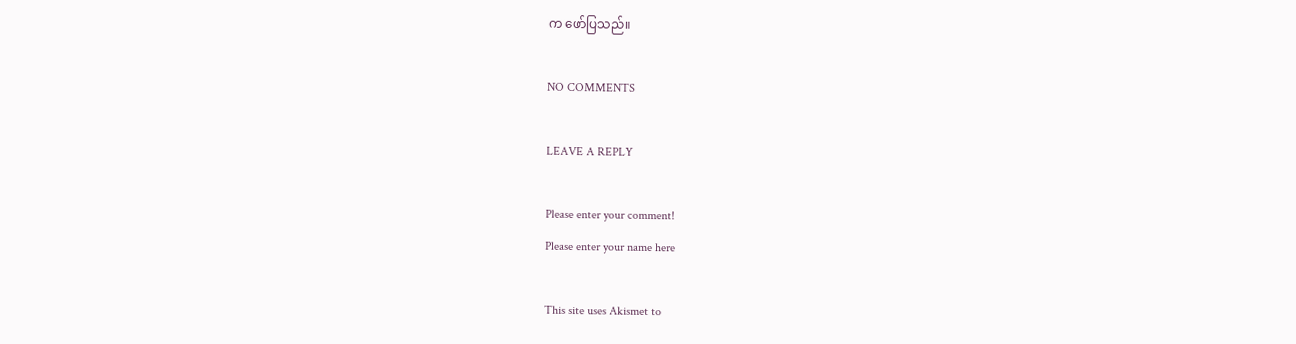က ဖော်ပြသည်။

NO COMMENTS

LEAVE A REPLY

Please enter your comment!
Please enter your name here

This site uses Akismet to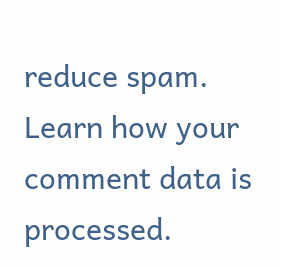reduce spam. Learn how your comment data is processed.